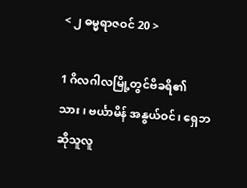< ၂ ဓမ္မရာဇဝင် 20 >

1 ဂိလဂါလမြို့တွင်ဗိခရိ၏သား၊ ဗင်္ယာမိန် အနွယ်ဝင်၊ ရှေဘဆိုသူလူ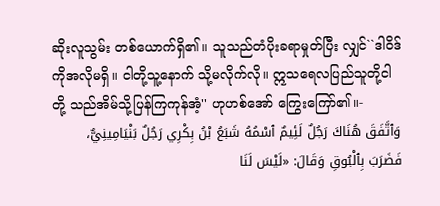ဆိုးလူသွမ်း တစ်ယောက်ရှိ၏။ သူသည်တံပိုးခရာမှုတ်ပြီး လျှင်``ဒါဝိဒ်ကိုအလိုမရှိ။ ငါတို့သူ့နောက် သို့မလိုက်လို။ ဣသရေလပြည်သူတို့ငါတို့ သည်အိမ်သို့ပြန်ကြကုန်အံ့'' ဟုဟစ်အော် ကြွေးကြော်၏။-
وَٱتَّفَقَ هُنَاكَ رَجُلٌ لَئِيمٌ ٱسْمُهُ شَبَعُ بْنُ بِكْرِي رَجُلٌ بَنْيَامِينِيٌّ، فَضَرَبَ بِٱلْبُوقِ وَقَالَ: «لَيْسَ لَنَا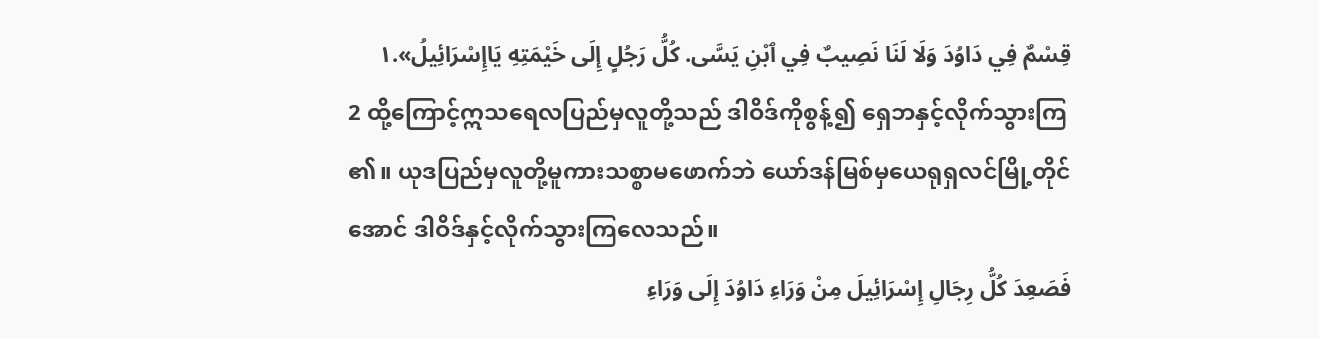قِسْمٌ فِي دَاوُدَ وَلَا لَنَا نَصِيبٌ فِي ٱبْنِ يَسَّى. كُلُّ رَجُلٍ إِلَى خَيْمَتِهِ يَاإِسْرَائِيلُ».١
2 ထို့ကြောင့်ဣသရေလပြည်မှလူတို့သည် ဒါဝိဒ်ကိုစွန့်၍ ရှေဘနှင့်လိုက်သွားကြ၏။ ယုဒပြည်မှလူတို့မူကားသစ္စာမဖောက်ဘဲ ယော်ဒန်မြစ်မှယေရုရှလင်မြို့တိုင်အောင် ဒါဝိဒ်နှင့်လိုက်သွားကြလေသည်။
فَصَعِدَ كُلُّ رِجَالِ إِسْرَائِيلَ مِنْ وَرَاءِ دَاوُدَ إِلَى وَرَاءِ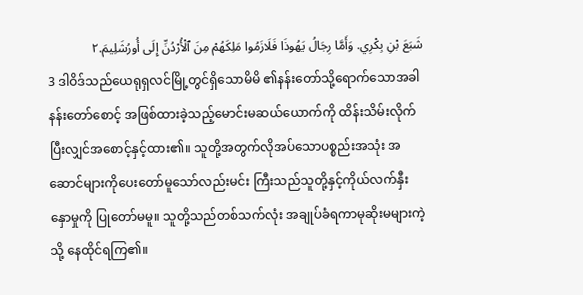شَبَعَ بْنِ بِكْرِي. وَأَمَّا رِجَالُ يَهُوذَا فَلَازَمُوا مَلِكَهُمْ مِنَ ٱلْأُرْدُنِّ إِلَى أُورُشَلِيمَ.٢
3 ဒါဝိဒ်သည်ယေရုရှလင်မြို့တွင်ရှိသောမိမိ ၏နန်းတော်သို့ရောက်သောအခါ နန်းတော်စောင့် အဖြစ်ထားခဲ့သည့်မောင်းမဆယ်ယောက်ကို ထိန်းသိမ်းလိုက်ပြီးလျှင်အစောင့်နှင့်ထား၏။ သူတို့အတွက်လိုအပ်သောပစ္စည်းအသုံး အဆောင်များကိုပေးတော်မူသော်လည်းမင်း ကြီးသည်သူတို့နှင့်ကိုယ်လက်နှီးနှောမှုကို ပြုတော်မမူ။ သူတို့သည်တစ်သက်လုံး အချုပ်ခံရကာမုဆိုးမများကဲ့သို့ နေထိုင်ရကြ၏။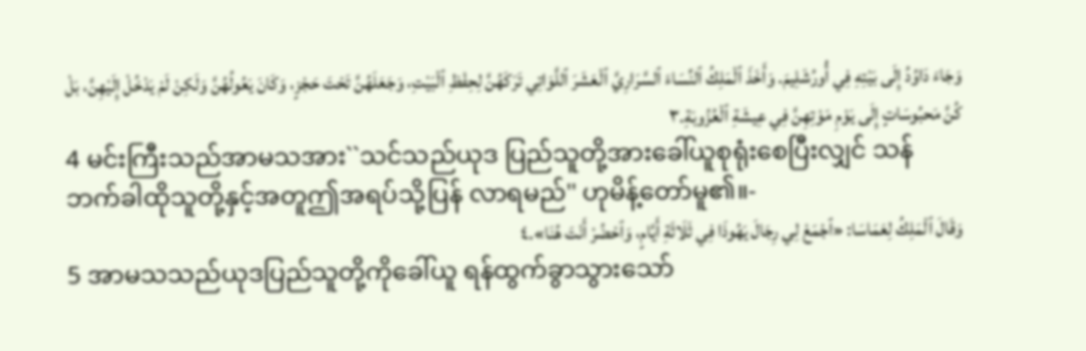وَجَاءَ دَاوُدُ إِلَى بَيْتِهِ فِي أُورُشَلِيمَ. وَأَخَذَ ٱلْمَلِكُ ٱلنِّسَاءَ ٱلسَّرَارِيَّ ٱلْعَشَرَ ٱللَّوَاتِي تَرَكَهُنَّ لِحِفْظِ ٱلْبَيْتِ، وَجَعَلَهُنَّ تَحْتَ حَجْزٍ، وَكَانَ يَعُولُهُنَّ وَلَكِنْ لَمْ يَدْخُلْ إِلَيْهِنَّ، بَلْ كُنَّ مَحبُوسَاتٍ إِلَى يَوْمِ مَوْتِهِنَّ فِي عِيشَةِ ٱلْعُزُوبَةِ.٣
4 မင်းကြီးသည်အာမသအား``သင်သည်ယုဒ ပြည်သူတို့အားခေါ်ယူစုရုံးစေပြီးလျှင် သန် ဘက်ခါထိုသူတို့နှင့်အတူဤအရပ်သို့ပြန် လာရမည်'' ဟုမိန့်တော်မူ၏။-
وَقَالَ ٱلْمَلِكُ لِعَمَاسَا: «ٱجْمَعْ لِي رِجَالَ يَهُوذَا فِي ثَلَاثَةِ أَيَّامٍ، وَٱحْضُرْ أَنْتَ هُنَا».٤
5 အာမသသည်ယုဒပြည်သူတို့ကိုခေါ်ယူ ရန်ထွက်ခွာသွားသော်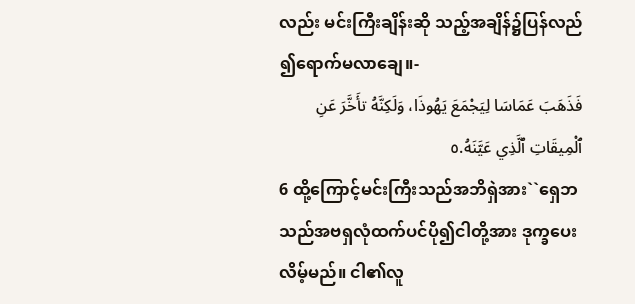လည်း မင်းကြီးချိန်းဆို သည့်အချိန်၌ပြန်လည်၍ရောက်မလာချေ။-
فَذَهَبَ عَمَاسَا لِيَجْمَعَ يَهُوذَا، وَلَكِنَّهُ تأَخَّرَ عَنِ ٱلْمِيقَاتِ ٱلَّذِي عَيَّنَهُ.٥
6 ထို့ကြောင့်မင်းကြီးသည်အဘိရှဲအား``ရှေဘ သည်အဗရှလုံထက်ပင်ပို၍ငါတို့အား ဒုက္ခပေးလိမ့်မည်။ ငါ၏လူ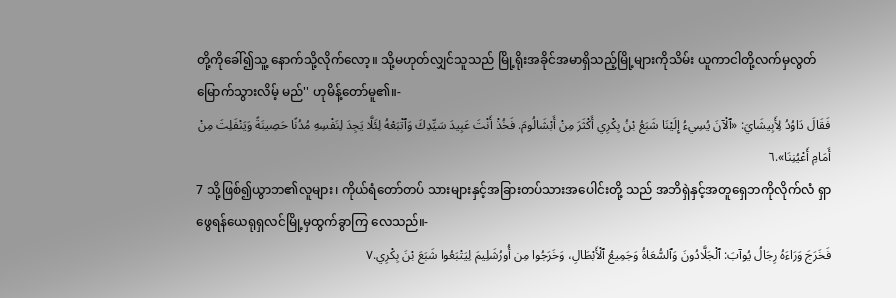တို့ကိုခေါ်၍သူ့ နောက်သို့လိုက်လော့။ သို့မဟုတ်လျှင်သူသည် မြို့ရိုးအခိုင်အမာရှိသည့်မြို့များကိုသိမ်း ယူကာငါတို့လက်မှလွတ်မြောက်သွားလိမ့် မည်'' ဟုမိန့်တော်မူ၏။-
فَقَالَ دَاوُدُ لِأَبِيشَايَ: «ٱلْآنَ يُسِيءُ إِلَيْنَا شَبَعُ بْنُ بِكْرِي أَكْثَرَ مِنْ أَبْشَالُومَ. فَخُذْ أَنْتَ عَبِيدَ سَيِّدِكَ وَٱتْبَعْهُ لِئَلَّا يَجِدَ لِنَفْسِهِ مُدُنًا حَصِينَةً وَيَنْفَلِتَ مِنْ أَمَامِ أَعْيُنِنَا».٦
7 သို့ဖြစ်၍ယွာဘ၏လူများ၊ ကိုယ်ရံတော်တပ် သားများနှင့်အခြားတပ်သားအပေါင်းတို့ သည် အဘိရှဲနှင့်အတူရှေဘကိုလိုက်လံ ရှာဖွေရန်ယေရုရှလင်မြို့မှထွက်ခွာကြ လေသည်။-
فَخَرَجَ وَرَاءَهُ رِجَالُ يُوآبَ: ٱلْجَلَّادُونَ وَٱلسُّعَاةُ وَجَمِيعُ ٱلْأَبْطَالِ، وَخَرَجُوا مِن أُورُشَلِيمَ لِيَتْبَعُوا شَبَعَ بْنَ بِكْرِي.٧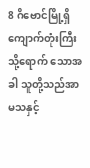8 ဂိဗောင်မြို့ရှိကျောက်တုံးကြီးသို့ရောက် သောအခါ သူတို့သည်အာမသနှင့်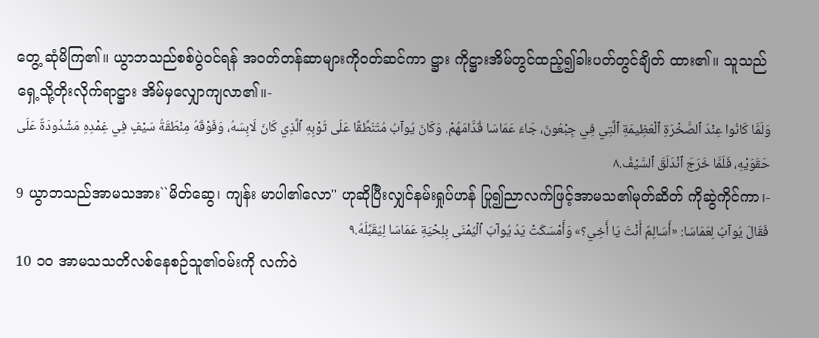တွေ့ ဆုံမိကြ၏။ ယွာဘသည်စစ်ပွဲဝင်ရန် အဝတ်တန်ဆာများကိုဝတ်ဆင်ကာ ဋ္ဌား ကိုဋ္ဌားအိမ်တွင်ထည့်၍ခါးပတ်တွင်ချိတ် ထား၏။ သူသည်ရှေ့သို့တိုးလိုက်ရာဋ္ဌား အိမ်မှလျှောကျလာ၏။-
وَلَمَّا كَانُوا عِنْدَ ٱلصَّخْرَةِ ٱلْعَظِيمَةِ ٱلَّتِي فِي جِبْعُونَ، جَاءَ عَمَاسَا قُدَّامَهُمْ. وَكَانَ يُوآبُ مُتَنَطِّقًا عَلَى ثَوْبِهِ ٱلَّذِي كَانَ لَابِسَهُ، وَفَوْقَهُ مِنْطَقَةُ سَيْفٍ فِي غِمْدِهِ مَشْدُودَةٌ عَلَى حَقَوَيْهِ، فَلَمَّا خَرَجَ ٱنْدَلَقَ ٱلسَّيْفُ.٨
9 ယွာဘသည်အာမသအား``မိတ်ဆွေ၊ ကျန်း မာပါ၏လော'' ဟုဆိုပြီးလျှင်နမ်းရှုပ်ဟန် ပြု၍ညာလက်ဖြင့်အာမသ၏မုတ်ဆိတ် ကိုဆွဲကိုင်ကာ၊-
فَقَالَ يُوآبُ لِعَمَاسَا: «أَسَالِمٌ أَنْتَ يَا أَخِي؟» وَأَمْسَكَتْ يَدُ يُوآبَ ٱلْيُمْنَى بِلِحْيَةِ عَمَاسَا لِيُقَبِّلَهُ.٩
10 ၁၀ အာမသသတိလစ်နေစဉ်သူ၏ဝမ်းကို လက်ဝဲ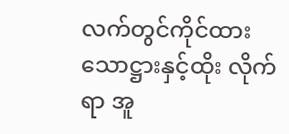လက်တွင်ကိုင်ထားသောဋ္ဌားနှင့်ထိုး လိုက်ရာ အူ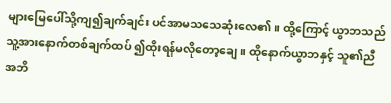များမြေပေါ်သို့ကျ၍ချက်ချင်း ပင်အာမသသေဆုံးလေ၏။ ထို့ကြောင့် ယွာဘသည်သူ့အားနောက်တစ်ချက်ထပ် ၍ထိုးရန်မလိုတော့ချေ။ ထိုနောက်ယွာဘနှင့် သူ၏ညီအဘိ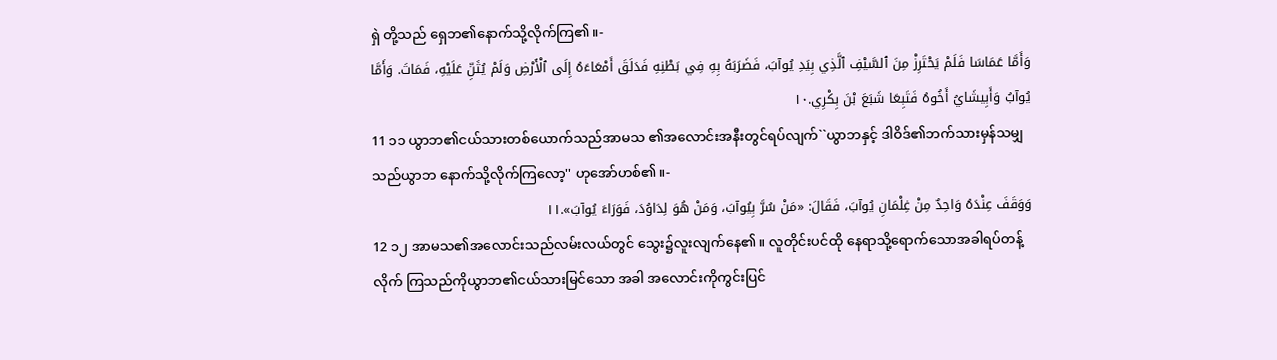ရှဲ တို့သည် ရှေဘ၏နောက်သို့လိုက်ကြ၏။-
وَأَمَّا عَمَاسَا فَلَمْ يَحْتَرِزْ مِنَ ٱلسَّيْفِ ٱلَّذِي بِيَدِ يُوآبَ، فَضَرَبَهُ بِهِ فِي بَطْنِهِ فَدَلَقَ أَمْعَاءَهُ إِلَى ٱلْأَرْضِ وَلَمْ يُثَنِّ عَلَيْهِ، فَمَاتَ. وَأَمَّا يُوآبُ وَأَبِيشَايُ أَخُوهُ فَتَبِعَا شَبَعَ بْنَ بِكْرِي.١٠
11 ၁၁ ယွာဘ၏ငယ်သားတစ်ယောက်သည်အာမသ ၏အလောင်းအနီးတွင်ရပ်လျက်``ယွာဘနှင့် ဒါဝိဒ်၏ဘက်သားမှန်သမျှသည်ယွာဘ နောက်သို့လိုက်ကြလော့'' ဟုအော်ဟစ်၏။-
وَوَقَفَ عِنْدَهُ وَاحِدٌ مِنْ غِلْمَانِ يُوآبَ، فَقَالَ: «مَنْ سُرَّ بِيُوآبَ، وَمَنْ هُوَ لِدَاوُدَ، فَوَرَاءَ يُوآبَ».١١
12 ၁၂ အာမသ၏အလောင်းသည်လမ်းလယ်တွင် သွေး၌လူးလျက်နေ၏။ လူတိုင်းပင်ထို နေရာသို့ရောက်သောအခါရပ်တန့်လိုက် ကြသည်ကိုယွာဘ၏ငယ်သားမြင်သော အခါ အလောင်းကိုကွင်းပြင်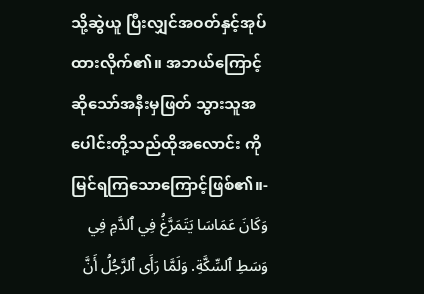သို့ဆွဲယူ ပြီးလျှင်အဝတ်နှင့်အုပ်ထားလိုက်၏။ အဘယ်ကြောင့်ဆိုသော်အနီးမှဖြတ် သွားသူအပေါင်းတို့သည်ထိုအလောင်း ကိုမြင်ရကြသောကြောင့်ဖြစ်၏။-
وَكَانَ عَمَاسَا يَتَمَرَّغُ فِي ٱلدَّمِ فِي وَسَطِ ٱلسِّكَّةِ. وَلَمَّا رَأَى ٱلرَّجُلُ أَنَّ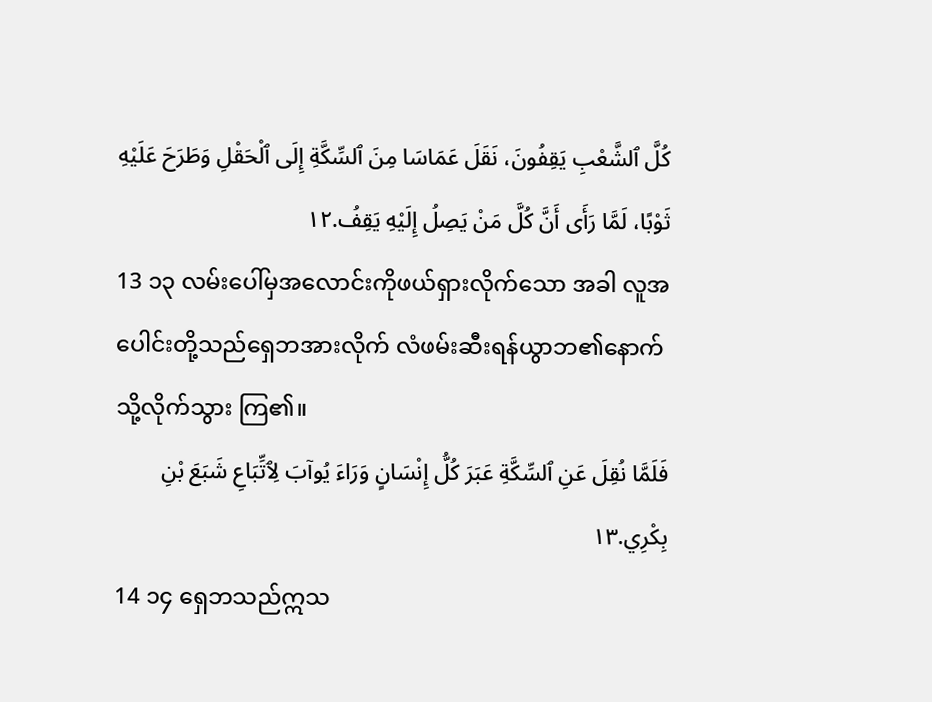كُلَّ ٱلشَّعْبِ يَقِفُونَ، نَقَلَ عَمَاسَا مِنَ ٱلسِّكَّةِ إِلَى ٱلْحَقْلِ وَطَرَحَ عَلَيْهِ ثَوْبًا، لَمَّا رَأَى أَنَّ كُلَّ مَنْ يَصِلُ إِلَيْهِ يَقِفُ.١٢
13 ၁၃ လမ်းပေါ်မှအလောင်းကိုဖယ်ရှားလိုက်သော အခါ လူအပေါင်းတို့သည်ရှေဘအားလိုက် လံဖမ်းဆီးရန်ယွာဘ၏နောက်သို့လိုက်သွား ကြ၏။
فَلَمَّا نُقِلَ عَنِ ٱلسِّكَّةِ عَبَرَ كُلُّ إِنْسَانٍ وَرَاءَ يُوآبَ لِٱتِّبَاعِ شَبَعَ بْنِ بِكْرِي.١٣
14 ၁၄ ရှေဘသည်ဣသ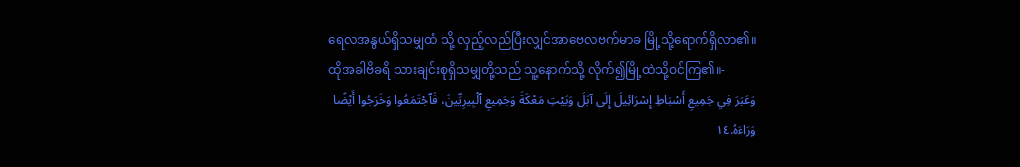ရေလအနွယ်ရှိသမျှထံ သို့ လှည့်လည်ပြီးလျှင်အာဗေလဗက်မာခ မြို့သို့ရောက်ရှိလာ၏။ ထိုအခါဗိခရိ သားချင်းစုရှိသမျှတို့သည် သူ့နောက်သို့ လိုက်၍မြို့ထဲသို့ဝင်ကြ၏။-
وَعَبَرَ فِي جَمِيعِ أَسْبَاطِ إِسْرَائِيلَ إِلَى آبَلَ وَبَيْتِ مَعْكَةَ وَجَمِيعِ ٱلْبِيرِيِّينَ، فَٱجْتَمَعُوا وَخَرَجُوا أَيْضًا وَرَاءَهُ.١٤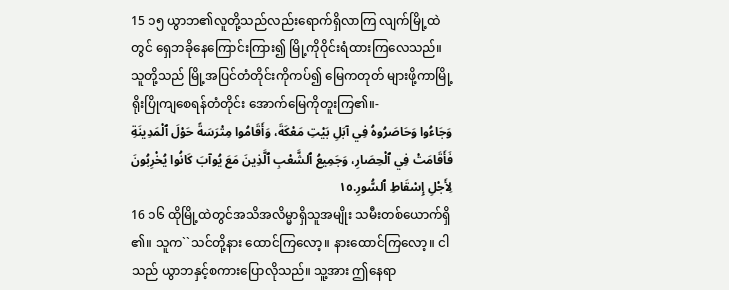15 ၁၅ ယွာဘ၏လူတို့သည်လည်းရောက်ရှိလာကြ လျက်မြို့ထဲတွင် ရှေဘခိုနေကြောင်းကြား၍ မြို့ကိုဝိုင်းရံထားကြလေသည်။ သူတို့သည် မြို့အပြင်တံတိုင်းကိုကပ်၍ မြေကတုတ် များဖို့ကာမြို့ရိုးပြိုကျစေရန်တံတိုင်း အောက်မြေကိုတူးကြ၏။-
وَجَاءُوا وَحَاصَرُوهُ فِي آبَلِ بَيْتِ مَعْكَةَ، وَأَقَامُوا مِتْرَسَةً حَوْلَ ٱلْمَدِينَةِ فَأَقَامَتْ فِي ٱلْحِصَارِ، وَجَمِيعُ ٱلشَّعْبِ ٱلَّذِينَ مَعَ يُوآبَ كَانُوا يُخْرِبُونَ لِأَجْلِ إِسْقَاطِ ٱلسُّورِ.١٥
16 ၁၆ ထိုမြို့ထဲတွင်အသိအလိမ္မာရှိသူအမျိုး သမီးတစ်ယောက်ရှိ၏။ သူက``သင်တို့နား ထောင်ကြလော့။ နားထောင်ကြလော့။ ငါသည် ယွာဘနှင့်စကားပြောလိုသည်။ သူ့အား ဤနေရာ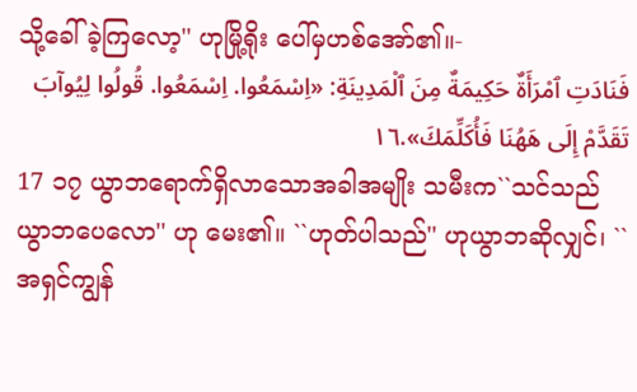သို့ခေါ်ခဲ့ကြလော့'' ဟုမြို့ရိုး ပေါ်မှဟစ်အော်၏။-
فَنَادَتِ ٱمْرَأَةٌ حَكِيمَةٌ مِنَ ٱلْمَدِينَةِ: «اِسْمَعُوا. اِسْمَعُوا. قُولُوا لِيُوآبَ تَقَدَّمْ إِلَى هَهُنَا فَأُكَلِّمَكَ».١٦
17 ၁၇ ယွာဘရောက်ရှိလာသောအခါအမျိုး သမီးက``သင်သည်ယွာဘပေလော'' ဟု မေး၏။ ``ဟုတ်ပါသည်'' ဟုယွာဘဆိုလျှင်၊ ``အရှင်ကျွန်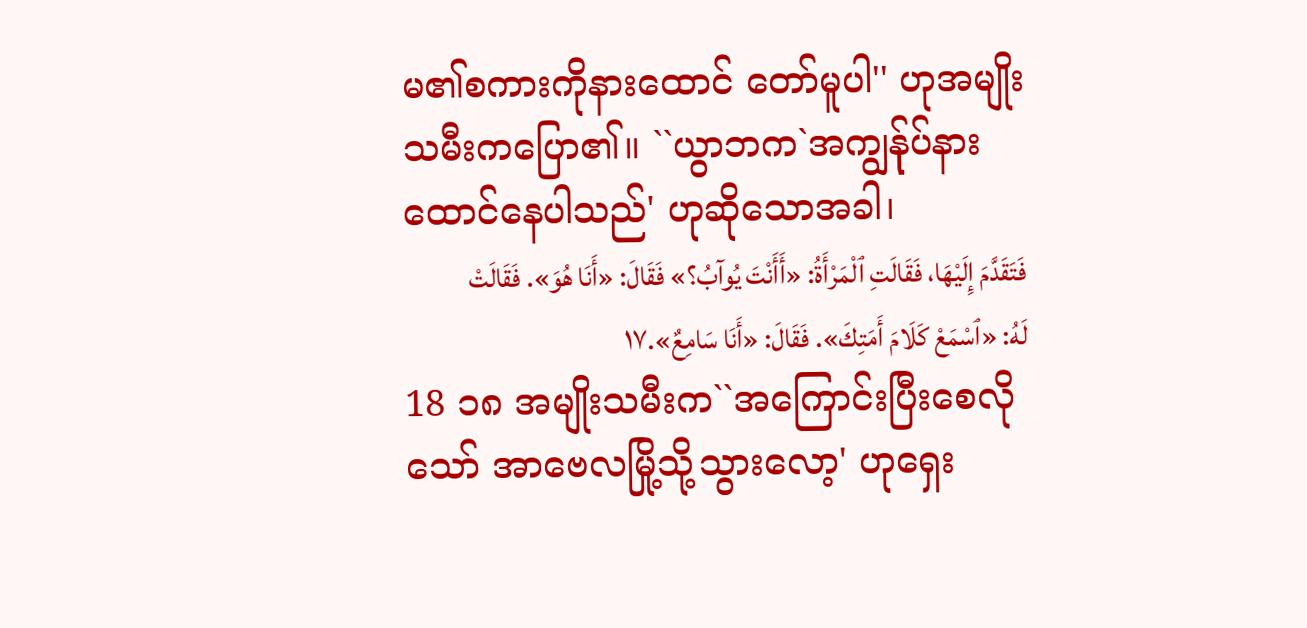မ၏စကားကိုနားထောင် တော်မူပါ'' ဟုအမျိုးသမီးကပြော၏။ ``ယွာဘက`အကျွန်ုပ်နားထောင်နေပါသည်' ဟုဆိုသောအခါ၊
فَتَقَدَّمَ إِلَيْهَا، فَقَالَتِ ٱلْمَرْأَةُ: «أَأَنْتَ يُوآبُ؟» فَقَالَ: «أَنَا هُوَ». فَقَالَتْ لَهُ: «ٱسْمَعْ كَلَامَ أَمَتِكَ». فَقَالَ: «أَنَا سَامِعٌ».١٧
18 ၁၈ အမျိုးသမီးက``အကြောင်းပြီးစေလိုသော် အာဗေလမြို့သို့သွားလော့' ဟုရှေး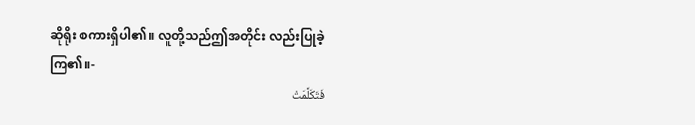ဆိုရိုး စကားရှိပါ၏။ လူတို့သည်ဤအတိုင်း လည်းပြုခဲ့ကြ၏။-
فَتَكَلَّمَتْ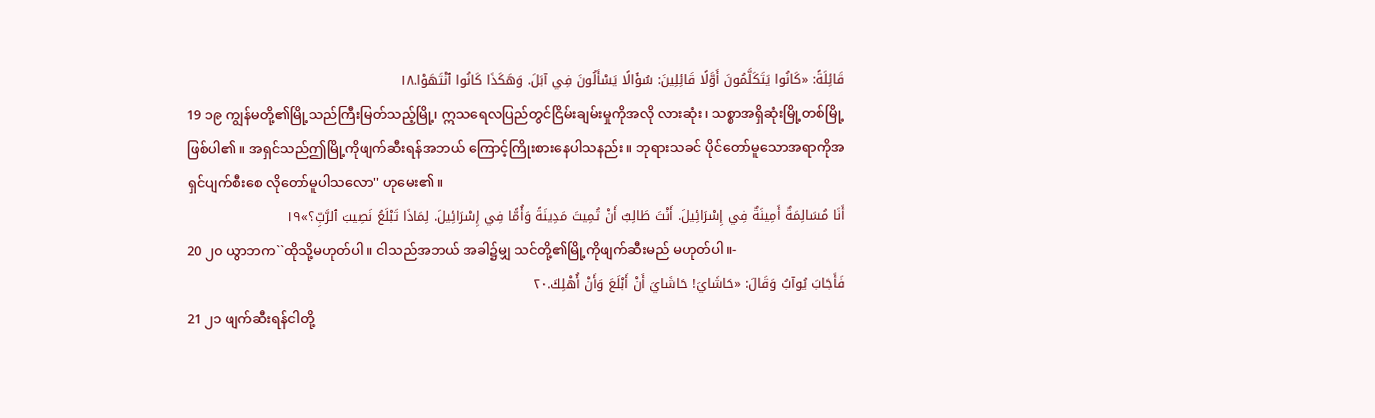قَائِلَةً: «كَانُوا يَتَكَلَّمُونَ أَوَّلًا قَائِلِينَ: سُؤَالًا يَسْأَلُونَ فِي آبَلَ. وَهَكَذَا كَانُوا ٱنْتَهَوْا.١٨
19 ၁၉ ကျွန်မတို့၏မြို့သည်ကြီးမြတ်သည့်မြို့၊ ဣသရေလပြည်တွင်ငြိမ်းချမ်းမှုကိုအလို လားဆုံး၊ သစ္စာအရှိဆုံးမြို့တစ်မြို့ဖြစ်ပါ၏။ အရှင်သည်ဤမြို့ကိုဖျက်ဆီးရန်အဘယ် ကြောင့်ကြိုးစားနေပါသနည်း။ ဘုရားသခင် ပိုင်တော်မူသောအရာကိုအရှင်ပျက်စီးစေ လိုတော်မူပါသလော'' ဟုမေး၏။
أَنَا مُسَالِمَةٌ أَمِينَةٌ فِي إِسْرَائِيلَ. أَنْتَ طَالِبٌ أَنْ تُمِيتَ مَدِينَةً وَأُمًّا فِي إِسْرَائِيلَ. لِمَاذَا تَبْلَعُ نَصِيبَ ٱلرَّبِّ؟»١٩
20 ၂၀ ယွာဘက``ထိုသို့မဟုတ်ပါ။ ငါသည်အဘယ် အခါ၌မျှ သင်တို့၏မြို့ကိုဖျက်ဆီးမည် မဟုတ်ပါ။-
فَأَجَابَ يُوآبُ وَقَالَ: «حَاشَايَ! حَاشَايَ أَنْ أَبْلَعَ وَأَنْ أُهْلِكَ.٢٠
21 ၂၁ ဖျက်ဆီးရန်ငါတို့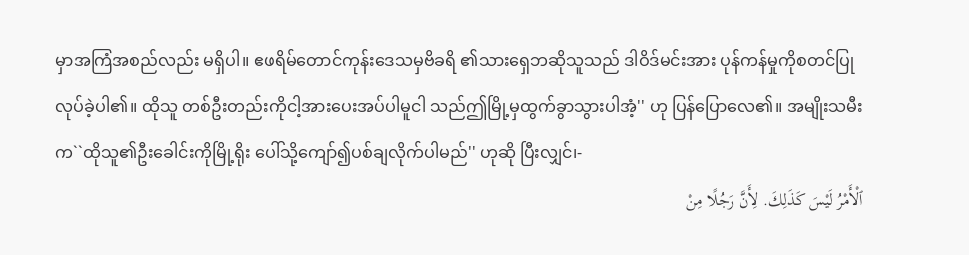မှာအကြံအစည်လည်း မရှိပါ။ ဧဖရိမ်တောင်ကုန်းဒေသမှဗိခရိ ၏သားရှေဘဆိုသူသည် ဒါဝိဒ်မင်းအား ပုန်ကန်မှုကိုစတင်ပြုလုပ်ခဲ့ပါ၏။ ထိုသူ တစ်ဦးတည်းကိုငါ့အားပေးအပ်ပါမူငါ သည်ဤမြို့မှထွက်ခွာသွားပါအံ့'' ဟု ပြန်ပြောလေ၏။ အမျိုးသမီးက``ထိုသူ၏ဦးခေါင်းကိုမြို့ရိုး ပေါ်သို့ကျော်၍ပစ်ချလိုက်ပါမည်'' ဟုဆို ပြီးလျှင်၊-
ٱلْأَمْرُ لَيْسَ كَذَلِكَ. لِأَنَّ رَجُلًا مِنْ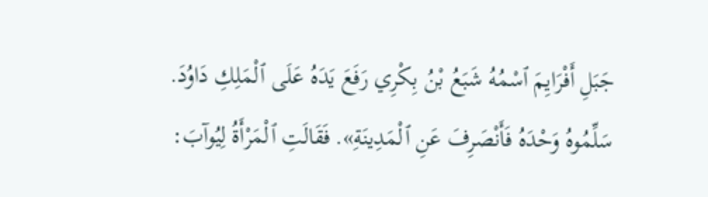جَبَلِ أَفْرَايِمَ ٱسْمُهُ شَبَعُ بْنُ بِكْرِي رَفَعَ يَدَهُ عَلَى ٱلْمَلِكِ دَاوُدَ. سَلِّمُوهُ وَحْدَهُ فَأَنْصَرِفَ عَنِ ٱلْمَدِينَةِ». فَقَالَتِ ٱلْمَرْأَةُ لِيُوآبَ: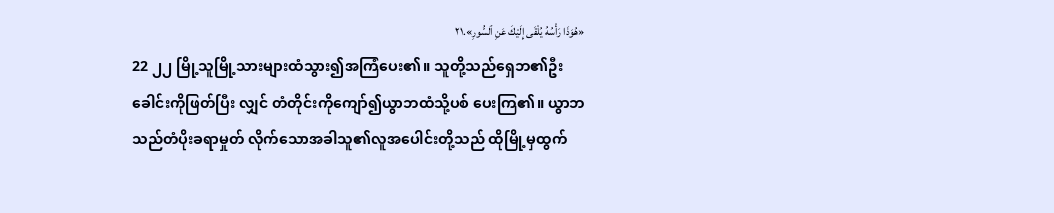«هُوَذَا رَأْسُهُ يُلْقَى إِلَيْكَ عَنِ ٱلسُّورِ».٢١
22 ၂၂ မြို့သူမြို့သားများထံသွား၍အကြံပေး၏။ သူတို့သည်ရှေဘ၏ဦးခေါင်းကိုဖြတ်ပြီး လျှင် တံတိုင်းကိုကျော်၍ယွာဘထံသို့ပစ် ပေးကြ၏။ ယွာဘသည်တံပိုးခရာမှုတ် လိုက်သောအခါသူ၏လူအပေါင်းတို့သည် ထိုမြို့မှထွက်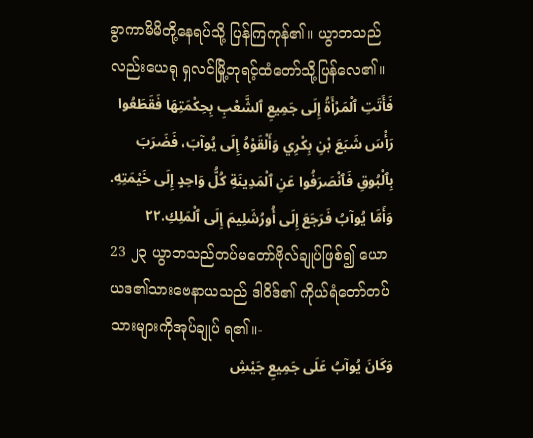ခွာကာမိမိတို့နေရပ်သို့ ပြန်ကြကုန်၏။ ယွာဘသည်လည်းယေရု ရှလင်မြို့ဘုရင့်ထံတော်သို့ပြန်လေ၏။
فَأَتَتِ ٱلْمَرْأَةُ إِلَى جَمِيعِ ٱلشَّعْبِ بِحِكْمَتِهَا فَقَطَعُوا رَأْسَ شَبَعَ بْنِ بِكْرِي وَأَلْقَوْهُ إِلَى يُوآبَ، فَضَرَبَ بِٱلْبُوقِ فَٱنْصَرَفُوا عَنِ ٱلْمَدِينَةِ كُلُّ وَاحِدٍ إِلَى خَيْمَتِهِ. وَأَمَّا يُوآبُ فَرَجَعَ إِلَى أُورُشَلِيمَ إِلَى ٱلْمَلِكِ.٢٢
23 ၂၃ ယွာဘသည်တပ်မတော်ဗိုလ်ချုပ်ဖြစ်၍ ယောယဒ၏သားဗေနာယသည် ဒါဝိဒ်၏ ကိုယ်ရံတော်တပ်သားများကိုအုပ်ချုပ် ရ၏။-
وَكَانَ يُوآبُ عَلَى جَمِيعِ جَيْشِ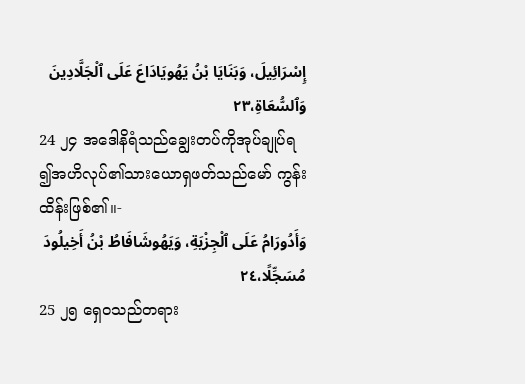إِسْرَائِيلَ، وَبَنَايَا بْنُ يَهُويَادَاعَ عَلَى ٱلْجَلَّادِينَ وَٱلسُّعَاةِ،٢٣
24 ၂၄ အဒေါနိရံသည်ချွေးတပ်ကိုအုပ်ချုပ်ရ ၍အဟိလုပ်၏သားယောရှဖတ်သည်မော် ကွန်းထိန်းဖြစ်၏။-
وَأَدُورَامُ عَلَى ٱلْجِزْيَةِ، وَيَهُوشَافَاطُ بْنُ أَخِيلُودَ مُسَجِّلًا،٢٤
25 ၂၅ ရှေဝသည်တရား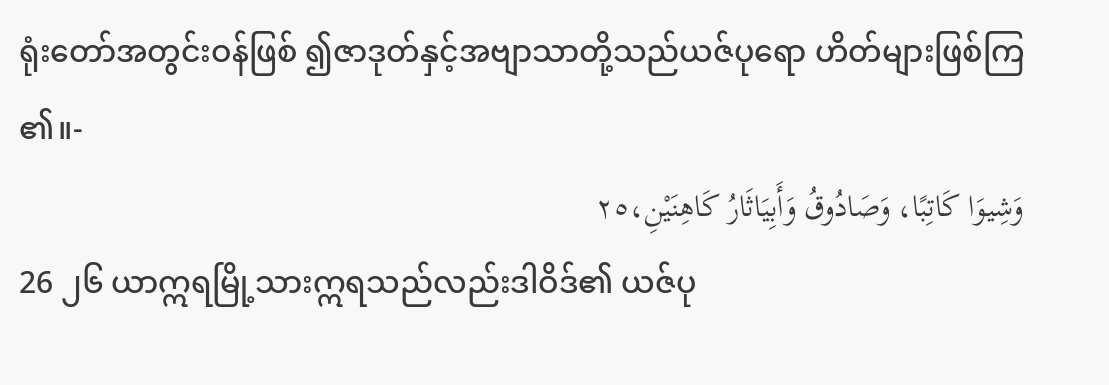ရုံးတော်အတွင်းဝန်ဖြစ် ၍ဇာဒုတ်နှင့်အဗျာသာတို့သည်ယဇ်ပုရော ဟိတ်များဖြစ်ကြ၏။-
وَشِيوَا كَاتِبًا، وَصَادُوقُ وَأَبِيَاثَارُ كَاهِنَيْنِ،٢٥
26 ၂၆ ယာဣရမြို့သားဣရသည်လည်းဒါဝိဒ်၏ ယဇ်ပု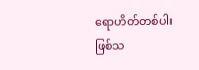ရောဟိတ်တစ်ပါးဖြစ်သ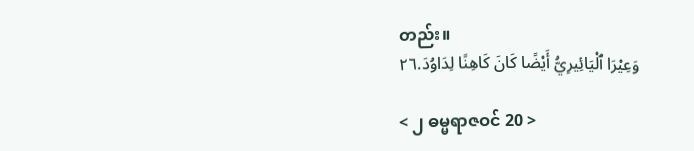တည်း။
وَعِيْرَا ٱلْيَائِيرِيُّ أَيْضًا كَانَ كَاهِنًا لِدَاوُدَ.٢٦

< ၂ ဓမ္မရာဇဝင် 20 >